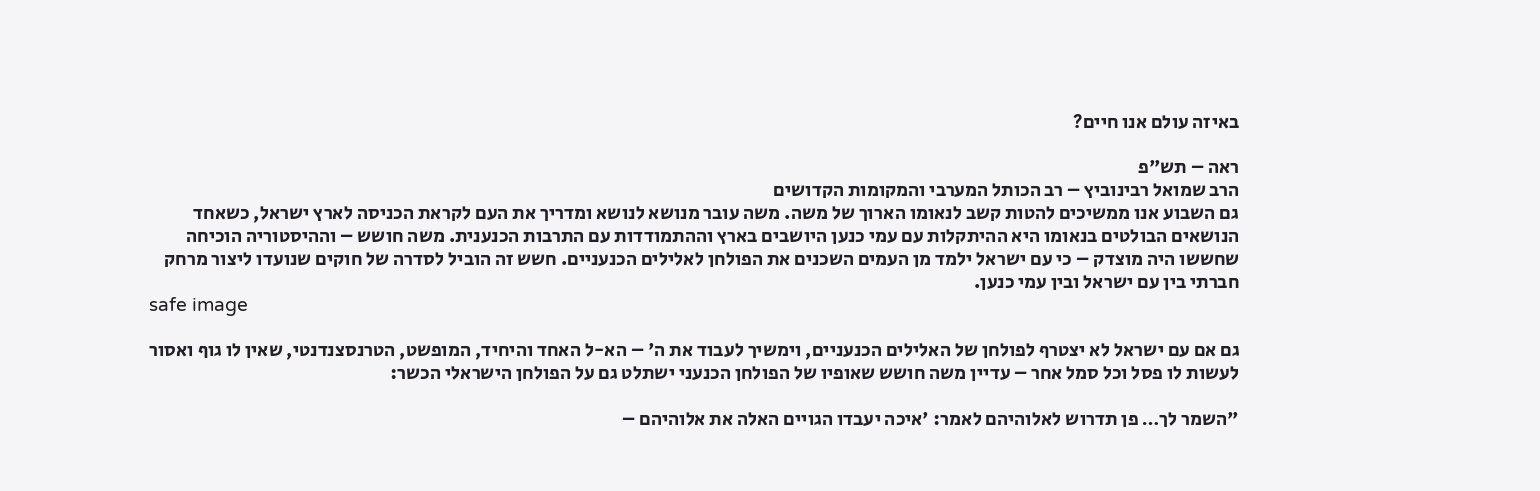באיזה עולם אנו חיים?

ראה – תש"פ
הרב שמואל רבינוביץ – רב הכותל המערבי והמקומות הקדושים
גם השבוע אנו ממשיכים להטות קשב לנאומו הארוך של משה. משה עובר מנושא לנושא ומדריך את העם לקראת הכניסה לארץ ישראל, כשאחד הנושאים הבולטים בנאומו היא ההיתקלות עם עמי כנען היושבים בארץ וההתמודדות עם התרבות הכנענית. משה חושש – וההיסטוריה הוכיחה שחששו היה מוצדק – כי עם ישראל ילמד מן העמים השכנים את הפולחן לאלילים הכנעניים. חשש זה הוביל לסדרה של חוקים שנועדו ליצור מרחק חברתי בין עם ישראל ובין עמי כנען.
safe image

גם אם עם ישראל לא יצטרף לפולחן של האלילים הכנעניים, וימשיך לעבוד את ה' – הא-ל האחד והיחיד, המופשט, הטרנסצנדנטי, שאין לו גוף ואסור לעשות לו פסל וכל סמל אחר – עדיין משה חושש שאופיו של הפולחן הכנעני ישתלט גם על הפולחן הישראלי הכשר:

"השמר לך… פן תדרוש לאלוהיהם לאמר: 'איכה יעבדו הגויים האלה את אלוהיהם –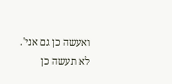ואעשה כן גם אני'. לא תעשה כן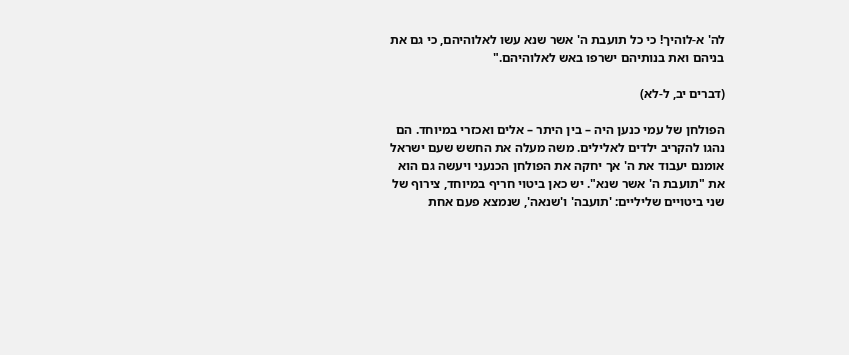לה' א-לוהיך! כי כל תועבת ה' אשר שנא עשו לאלוהיהם, כי גם את בניהם ואת בנותיהם ישרפו באש לאלוהיהם."

(דברים יב, ל-לא)

הפולחן של עמי כנען היה – בין היתר – אלים ואכזרי במיוחד. הם נהגו להקריב ילדים לאלילים. משה מעלה את החשש שעם ישראל אומנם יעבוד את ה' אך יחקה את הפולחן הכנעני ויעשה גם הוא את "תועבת ה' אשר שנא". יש כאן ביטוי חריף במיוחד, צירוף של שני ביטויים שליליים: 'תועבה' ו'שנאה', שנמצא פעם אחת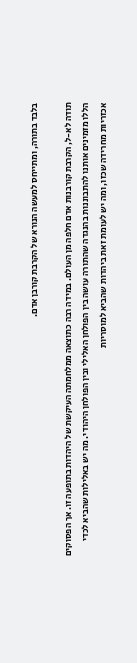בלבד בתורה, ומתייחס למעשה הנורא של הקרבת קורבן אדם.

תודה לא-ל, הקרבת קורבנות אדם חלפה מן העולם. במידה רבה כתוצאה ממלחמתה העיקשת של היהדות בתופעה זו. אך הפסוקים הללו מזמינים אותנו להתבוננות בהנגדה שהתורה עושה בין הפולחן האלילי ובין הפולחן היהודי. מה יש באלילות שהביא לכדי אכזריות מחרידה שכזו, ומה יש לעומת זאת ביהדות שהביא למוסריות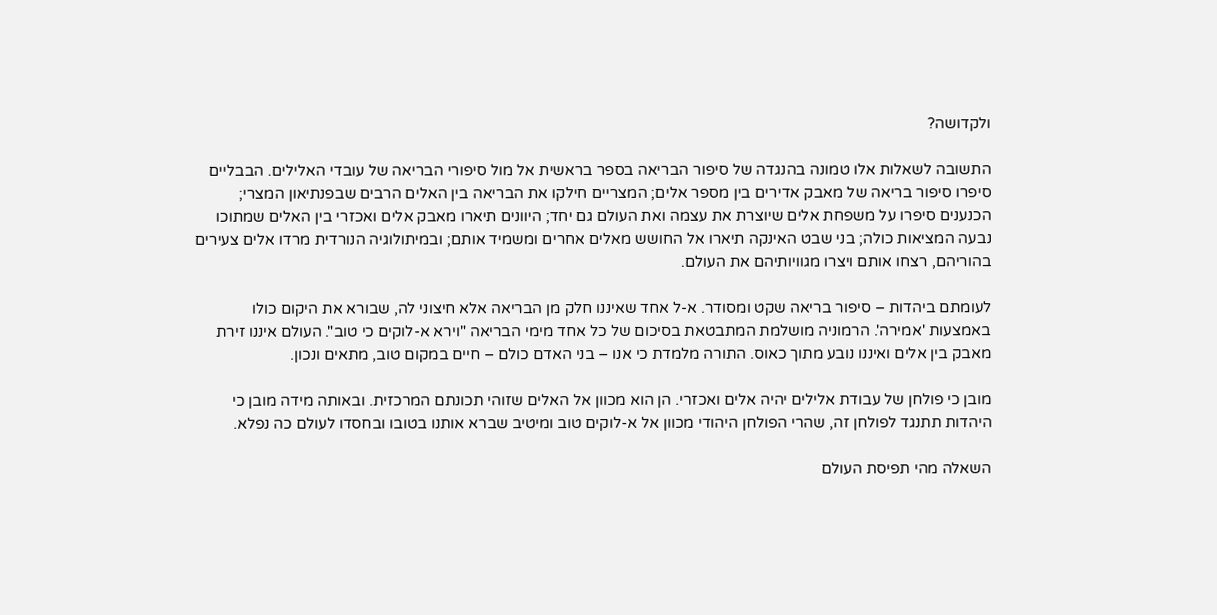ולקדושה?

התשובה לשאלות אלו טמונה בהנגדה של סיפור הבריאה בספר בראשית אל מול סיפורי הבריאה של עובדי האלילים. הבבליים סיפרו סיפור בריאה של מאבק אדירים בין מספר אלים; המצריים חילקו את הבריאה בין האלים הרבים שבפנתיאון המצרי; הכנענים סיפרו על משפחת אלים שיוצרת את עצמה ואת העולם גם יחד; היוונים תיארו מאבק אלים ואכזרי בין האלים שמתוכו נבעה המציאות כולה; בני שבט האינקה תיארו אל החושש מאלים אחרים ומשמיד אותם; ובמיתולוגיה הנורדית מרדו אלים צעירים בהוריהם, רצחו אותם ויצרו מגוויותיהם את העולם.

לעומתם ביהדות – סיפור בריאה שקט ומסודר. א-ל אחד שאיננו חלק מן הבריאה אלא חיצוני לה, שבורא את היקום כולו באמצעות 'אמירה'. הרמוניה מושלמת המתבטאת בסיכום של כל אחד מימי הבריאה "וירא א-לוקים כי טוב". העולם איננו זירת מאבק בין אלים ואיננו נובע מתוך כאוס. התורה מלמדת כי אנו – בני האדם כולם – חיים במקום טוב, מתאים ונכון.

מובן כי פולחן של עבודת אלילים יהיה אלים ואכזרי. הן הוא מכוון אל האלים שזוהי תכונתם המרכזית. ובאותה מידה מובן כי היהדות תתנגד לפולחן זה, שהרי הפולחן היהודי מכוון אל א-לוקים טוב ומיטיב שברא אותנו בטובו ובחסדו לעולם כה נפלא.

השאלה מהי תפיסת העולם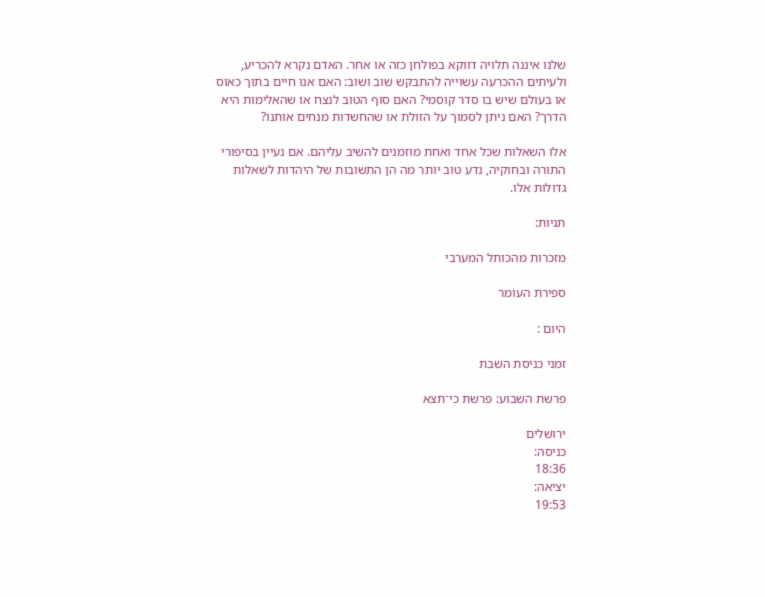שלנו איננה תלויה דווקא בפולחן כזה או אחר. האדם נקרא להכריע, ולעיתים ההכרעה עשוייה להתבקש שוב ושוב: האם אנו חיים בתוך כאוס או בעולם שיש בו סדר קוסמי? האם סוף הטוב לנצח או שהאלימות היא הדרך? האם ניתן לסמוך על הזולת או שהחשדות מנחים אותנו?

אלו השאלות שכל אחד ואחת מוזמנים להשיב עליהם. אם נעיין בסיפורי התורה ובחוקיה, נדע טוב יותר מה הן התשובות של היהדות לשאלות גדולות אלו.

תגיות:

מזכרות מהכותל המערבי

ספירת העומר

היום :

זמני כניסת השבת

פרשת השבוע: פרשת כי־תצא

ירושלים
כניסה:
18:36
יציאה:
19:53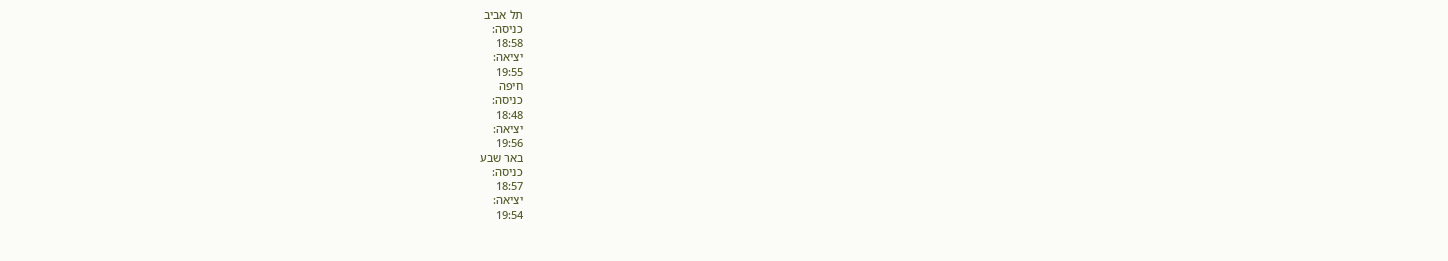תל אביב
כניסה:
18:58
יציאה:
19:55
חיפה
כניסה:
18:48
יציאה:
19:56
באר שבע
כניסה:
18:57
יציאה:
19:54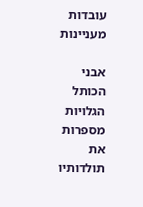עובדות מעניינות

אבני הכותל הגלויות מספרות את תולדותיו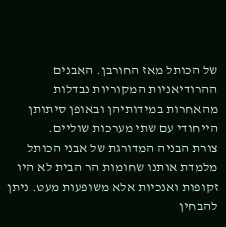של הכותל מאז החורבן. האבנים ההרודיאניות המקוריות נבדלות מהאחרות במידותיהן ובאופן סיתותן הייחודי עם שתי מערכות שוליים.
צורת הבניה המדורגת של אבני הכותל מלמדת אותנו שחומות הר הבית לא היו זקופות ואנכיות אלא משופעות מעט. ניתן להבחין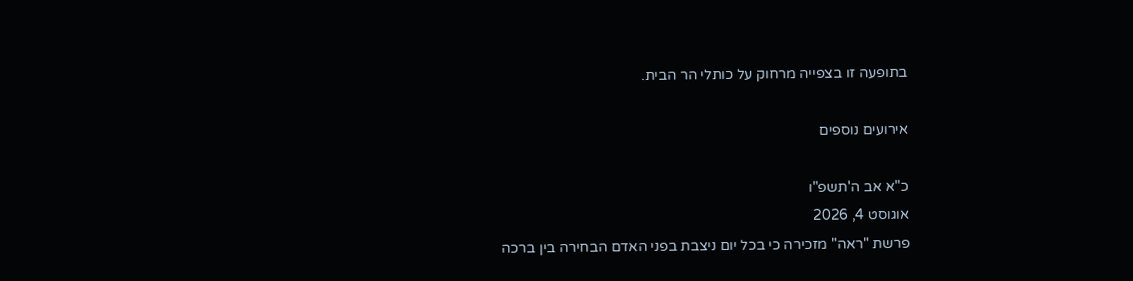בתופעה זו בצפייה מרחוק על כותלי הר הבית.

אירועים נוספים

כ"א אב ה'תשפ"ו
אוגוסט 4, 2026
פרשת "ראה" מזכירה כי בכל יום ניצבת בפני האדם הבחירה בין ברכה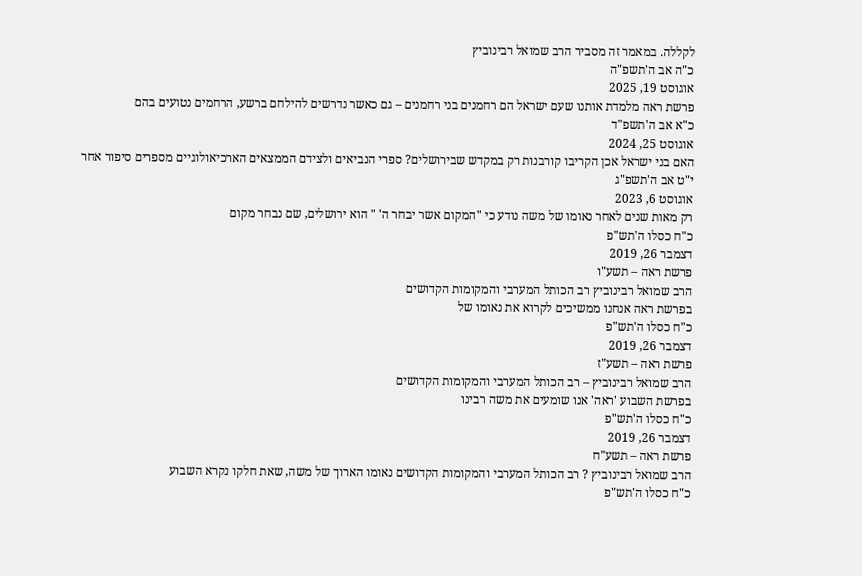לקללה. במאמר זה מסביר הרב שמואל רבינוביץ
כ"ה אב ה'תשפ"ה
אוגוסט 19, 2025
פרשת ראה מלמדת אותנו שעם ישראל הם רחמנים בני רחמנים – גם כאשר נדרשים להילחם ברשע, הרחמים נטועים בהם
כ"א אב ה'תשפ"ד
אוגוסט 25, 2024
האם בני ישראל אכן הקריבו קורבנות רק במקדש שבירושלים? ספרי הנביאים ולצידם הממצאים הארכיאולוגיים מספרים סיפור אחר
י"ט אב ה'תשפ"ג
אוגוסט 6, 2023
רק מאות שנים לאחר נאומו של משה נודע כי "המקום אשר יבחר ה' " הוא ירושלים, שם נבחר מקום
כ"ח כסלו ה'תש"פ
דצמבר 26, 2019
פרשת ראה – תשע"ו
הרב שמואל רבינוביץ רב הכותל המערבי והמקומות הקדושים
בפרשת ראה אנחנו ממשיכים לקרוא את נאומו של
כ"ח כסלו ה'תש"פ
דצמבר 26, 2019
פרשת ראה – תשע"ז
הרב שמואל רבינוביץ – רב הכותל המערבי והמקומות הקדושים
בפרשת השבוע 'ראה' אנו שומעים את משה רבינו
כ"ח כסלו ה'תש"פ
דצמבר 26, 2019
פרשת ראה – תשע"ח
הרב שמואל רבינוביץ ? רב הכותל המערבי והמקומות הקדושים נאומו הארוך של משה, שאת חלקו נקרא השבוע
כ"ח כסלו ה'תש"פ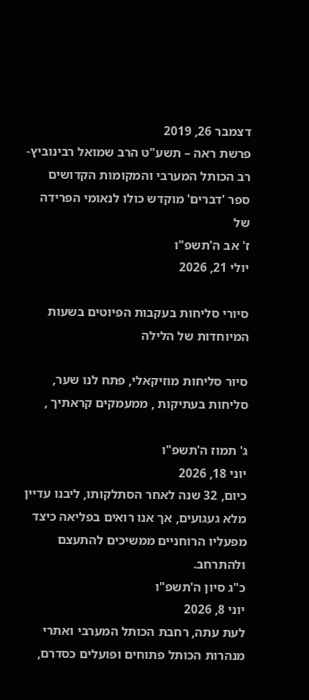דצמבר 26, 2019
פרשת ראה – תשע"ט הרב שמואל רבינוביץ- רב הכותל המערבי והמקומות הקדושים
ספר 'דברים' מוקדש כולו לנאומי הפרידה של
ז' אב ה'תשפ"ו
יולי 21, 2026

סיורי סליחות בעקבות הפיוטים בשעות המיוחדות של הלילה

סיור סליחות מוזיקאלי, פתח לנו שער, סליחות בעתיקות , ממעמקים קראתיך ,

ג' תמוז ה'תשפ"ו
יוני 18, 2026
כיום, 32 שנה לאחר הסתלקותו, ליבנו עדיין מלא געגועים, אך אנו רואים בפליאה כיצד מפעליו הרוחניים ממשיכים להתעצם ולהתרחב.
כ"ג סיון ה'תשפ"ו
יוני 8, 2026
לעת עתה, רחבת הכותל המערבי ואתרי מנהרות הכותל פתוחים ופועלים כסדרם,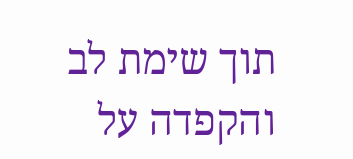תוך שימת לב והקפדה על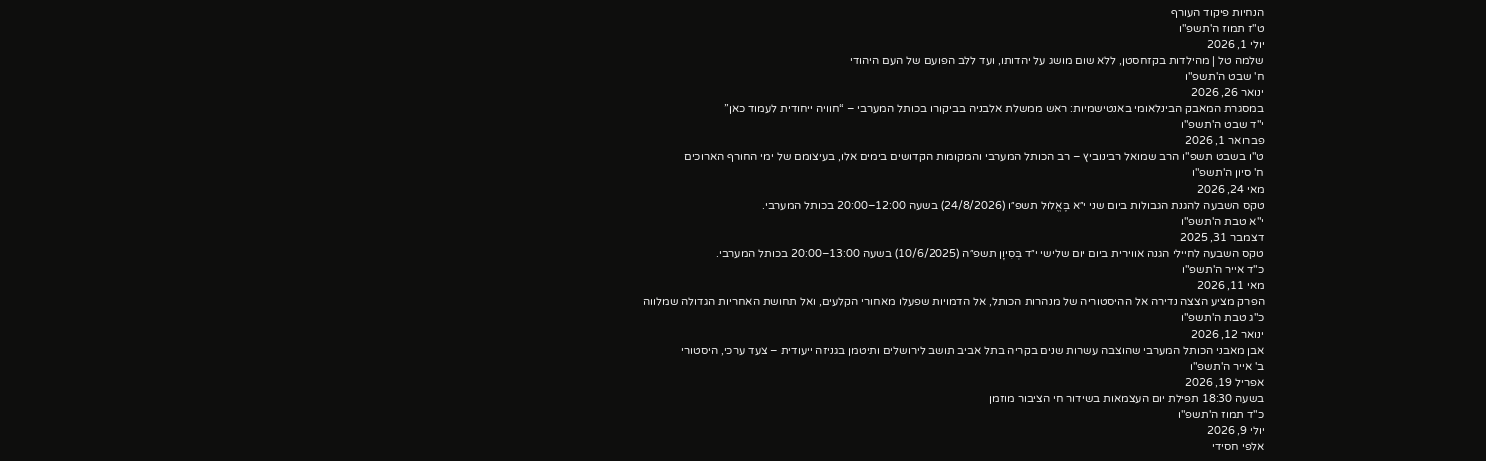הנחיות פיקוד העורף
ט"ז תמוז ה'תשפ"ו
יולי 1, 2026
שלמה טל | מהילדות בקזחסטן, ללא שום מושג על יהדותו, ועד ללב הפועם של העם היהודי
ח' שבט ה'תשפ"ו
ינואר 26, 2026
במסגרת המאבק הבינלאומי באנטישמיות: ראש ממשלת אלבניה בביקורו בכותל המערבי – “חוויה ייחודית לעמוד כאן”
י"ד שבט ה'תשפ"ו
פברואר 1, 2026
ט"ו בשבט תשפ"ו הרב שמואל רבינוביץ – רב הכותל המערבי והמקומות הקדושים בימים אלו, בעיצומם של ימי החורף הארוכים
ח' סיון ה'תשפ"ו
מאי 24, 2026
טקס השבעה להגנת הגבולות ביום שני י״א בֶּאֱלוּל תשפ״ו (24/8/2026) בשעה 12:00–20:00 בכותל המערבי.
י"א טבת ה'תשפ"ו
דצמבר 31, 2025
טקס השבעה לחיילי הגנה אווירית ביום יום שלישי י״ד בְּסִיוָן תשפ״ה (10/6/2025) בשעה 13:00–20:00 בכותל המערבי.
כ"ד אייר ה'תשפ"ו
מאי 11, 2026
הפרק מציע הצצה נדירה אל ההיסטוריה של מנהרות הכותל, אל הדמויות שפעלו מאחורי הקלעים, ואל תחושת האחריות הגדולה שמלווה
כ"ג טבת ה'תשפ"ו
ינואר 12, 2026
אבן מאבני הכותל המערבי שהוצבה עשרות שנים בקריה בתל אביב תושב לירושלים ותיטמן בגניזה ייעודית – צעד ערכי, היסטורי
ב' אייר ה'תשפ"ו
אפריל 19, 2026
בשעה 18:30 תפילת יום העצמאות בשידור חי הציבור מוזמן
כ"ד תמוז ה'תשפ"ו
יולי 9, 2026
אלפי חסידי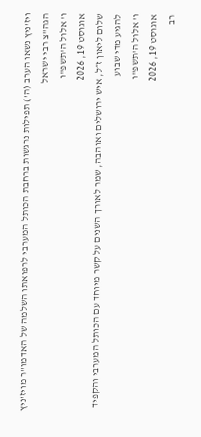ויז'ניץ נשאו הערב (ה') תפילות נרגשות ברחבת הכותל המערבי לרפואתו השלמה של האדמו"ר מויז'ניץ הגה"צ רבי ישראל
ו' אלול ה'תשפ"ו
אוגוסט 19, 2026
שלום ליאון ז״ל, איש ירושלים ואוהבה, שמר לאורך השנים על קשר מיוחד עם הכותל המערבי והקפיד להגיע מדי שבוע
ו' אלול ה'תשפ"ו
אוגוסט 19, 2026
רב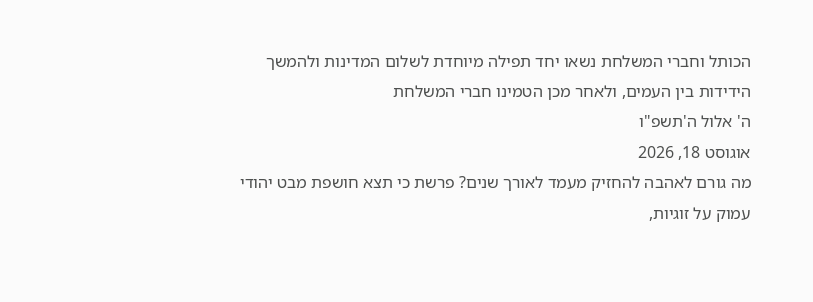הכותל וחברי המשלחת נשאו יחד תפילה מיוחדת לשלום המדינות ולהמשך הידידות בין העמים, ולאחר מכן הטמינו חברי המשלחת
ה' אלול ה'תשפ"ו
אוגוסט 18, 2026
מה גורם לאהבה להחזיק מעמד לאורך שנים? פרשת כי תצא חושפת מבט יהודי עמוק על זוגיות,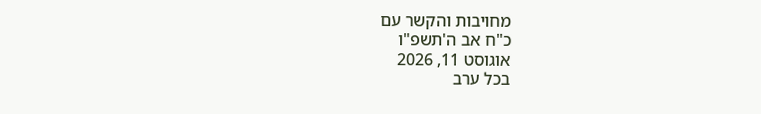מחויבות והקשר עם
כ"ח אב ה'תשפ"ו
אוגוסט 11, 2026
בכל ערב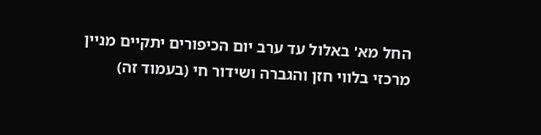החל מא' באלול עד ערב יום הכיפורים יתקיים מניין מרכזי בלווי חזן והגברה ושידור חי (בעמוד זה)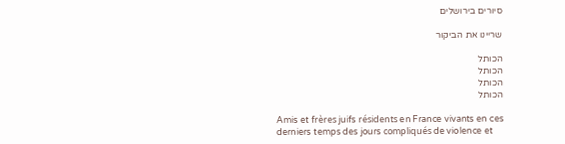סיורים בירושלים

שריינו את הביקור

הכותל
הכותל
הכותל
הכותל

Amis et frères juifs résidents en France vivants en ces derniers temps des jours compliqués de violence et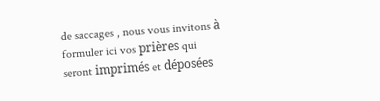de saccages , nous vous invitons à formuler ici vos prières qui seront imprimés et déposées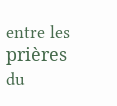entre les prières du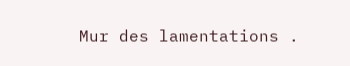Mur des lamentations .